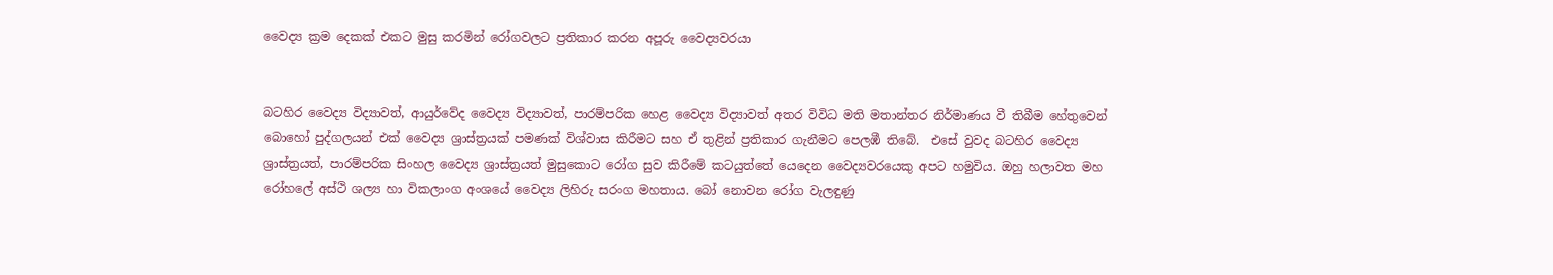වෛද්‍ය ක්‍රම දෙකක් එකට මුසු කරමින් රෝගවලට ප්‍රතිකාර කරන අපූරු වෛද්‍යවරයා


බටහිර වෛද්‍ය විද්‍යාවත්, ආයුර්වේද වෛද්‍ය විද්‍යාවත්, පාරම්පරික හෙළ වෛද්‍ය විද්‍යාවත් අතර විවිධ මති මතාන්තර නිර්මාණය වී තිබීම හේතුවෙන් බොහෝ පුද්ගලයන් එක් වෛද්‍ය ශ්‍රාස්ත්‍රයක් පමණක් විශ්වාස කිරීමට සහ ඒ තුළින් ප්‍රතිකාර ගැනීමට පෙලඹී තිබේ.  එසේ වුවද බටහිර වෛද්‍ය ශ්‍රාස්ත්‍රයත්, පාරම්පරික සිංහල වෛද්‍ය ශ්‍රාස්ත්‍රයත් මුසුකොට රෝග සුව කිරීමේ කටයුත්තේ යෙදෙන වෛද්‍යවරයෙකු අපට හමුවිය. ඔහු හලාවත මහ රෝහලේ අස්ථි ශල්‍ය හා විකලාංග අංශයේ වෛද්‍ය ලිහිරු සරංග මහතාය. බෝ නොවන රෝග වැලඳුණු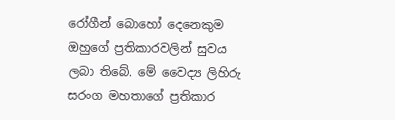රෝගීන් බොහෝ දෙනෙකුම ඔහුගේ ප්‍රතිකාරවලින් සුවය ලබා තිබේ. මේ වෛද්‍ය ලිහිරු සරංග මහතාගේ ප්‍රතිකාර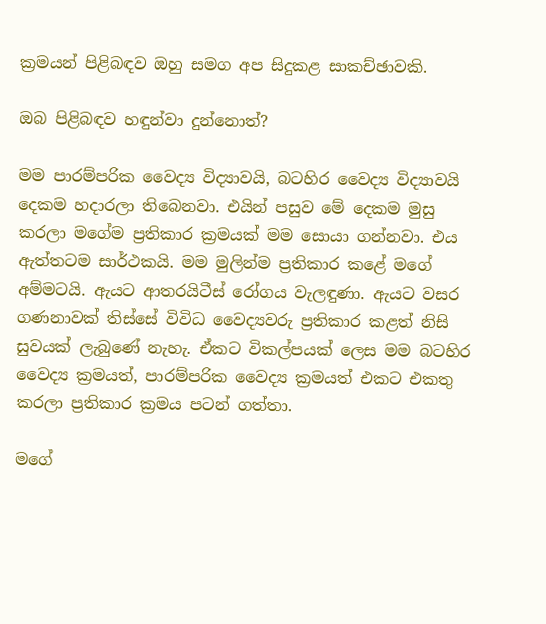ක්‍රමයන් පිළිබඳව ඔහු සමග අප සිදුකළ සාකච්ඡාවකි.

ඔබ පිළිබඳව හඳුන්වා දුන්නොත්?

මම පාරම්පරික වෛද්‍ය විද්‍යාවයි, බටහිර වෛද්‍ය විද්‍යාවයි දෙකම හදාරලා තිබෙනවා. එයින් පසුව මේ දෙකම මුසු කරලා මගේම ප්‍රතිකාර ක්‍රමයක් මම සොයා ගන්නවා. එය ඇත්තටම සාර්ථකයි. මම මුලින්ම ප්‍රතිකාර කළේ මගේ අම්මටයි. ඇයට ආතරයිටීස් රෝගය වැලඳුණා. ඇයට වසර ගණනාවක් තිස්සේ විවිධ වෛද්‍යවරු ප්‍රතිකාර කළත් නිසි සුවයක් ලැබුණේ නැහැ. ඒකට විකල්පයක් ලෙස මම බටහිර වෛද්‍ය ක්‍රමයත්, පාරම්පරික වෛද්‍ය ක්‍රමයත් එකට එකතු කරලා ප්‍රතිකාර ක්‍රමය පටන් ගත්තා.

මගේ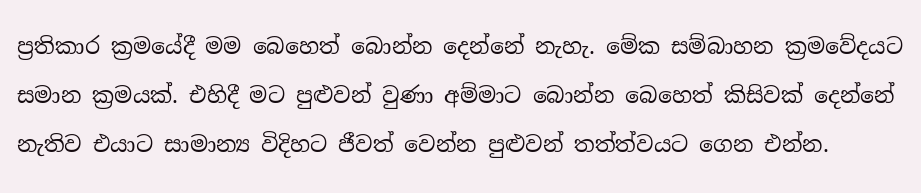ප්‍රතිකාර ක්‍රමයේදී මම බෙහෙත් බොන්න දෙන්නේ නැහැ. මේක සම්බාහන ක්‍රමවේදයට සමාන ක්‍රමයක්. එහිදී මට පුළුවන් වුණා අම්මාට බොන්න බෙහෙත් කිසිවක් දෙන්නේ නැතිව එයාට සාමාන්‍ය විදිහට ජීවත් වෙන්න පුළුවන් තත්ත්වයට ගෙන එන්න.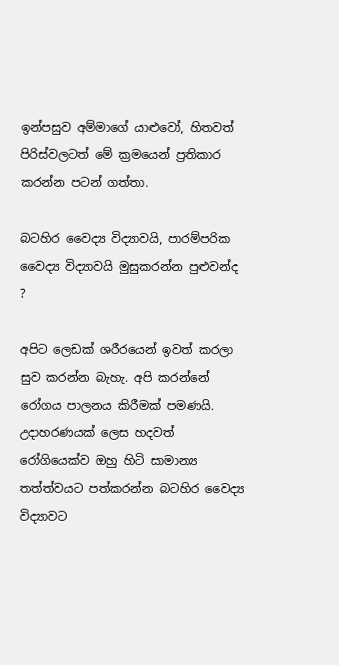ඉන්පසුව අම්මාගේ යාළුවෝ, හිතවත් පිරිස්වලටත් මේ ක්‍රමයෙන් ප්‍රතිකාර කරන්න පටන් ගත්තා.

බටහිර වෛද්‍ය විද්‍යාවයි, පාරම්පරික වෛද්‍ය විද්‍යාවයි මුසුකරන්න පුළුවන්ද ?

අපිට ලෙඩක් ශරීරයෙන් ඉවත් කරලා සුව කරන්න බැහැ. අපි කරන්නේ රෝගය පාලනය කිරීමක් පමණයි. උදාහරණයක් ලෙස හදවත් රෝගියෙක්ව ඔහු හිටි සාමාන්‍ය තත්ත්වයට පත්කරන්න බටහිර වෛද්‍ය විද්‍යාවට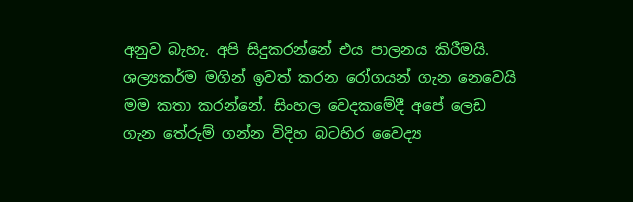අනුව බැහැ. අපි සිදුකරන්නේ එය පාලනය කිරීමයි. ශල්‍යකර්ම මගින් ඉවත් කරන රෝගයන් ගැන නෙවෙයි මම කතා කරන්නේ. සිංහල වෙදකමේදී අපේ ලෙඩ ගැන තේරුම් ගන්න විදිහ බටහිර වෛද්‍ය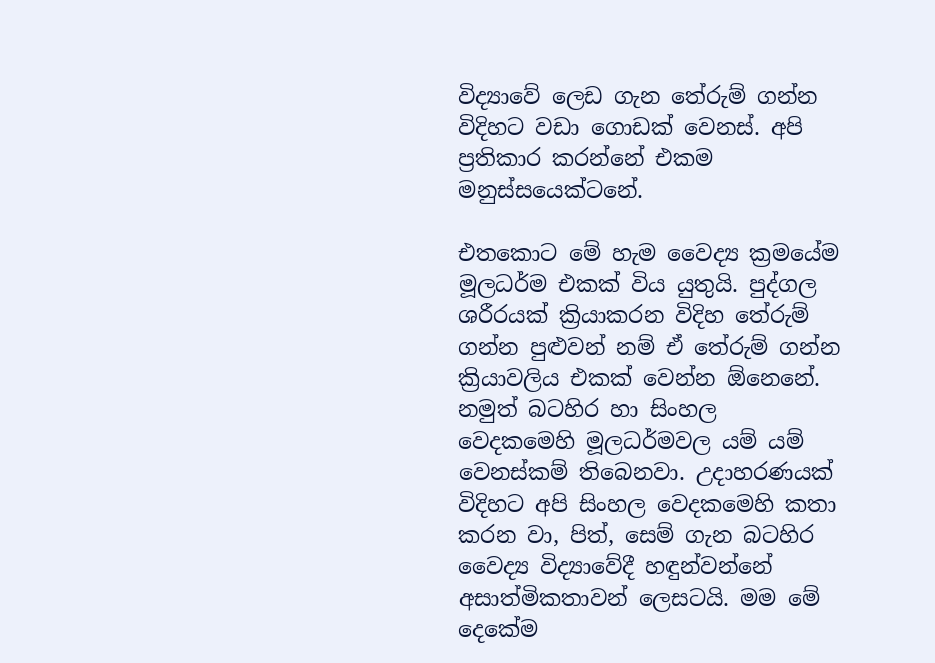විද්‍යාවේ ලෙඩ ගැන තේරුම් ගන්න විදිහට වඩා ගොඩක් වෙනස්. අපි ප්‍රතිකාර කරන්නේ එකම මනුස්සයෙක්ටනේ.

එතකොට මේ හැම වෛද්‍ය ක්‍රමයේම මූලධර්ම එකක් විය යුතුයි. පුද්ගල ශරීරයක් ක්‍රියාකරන විදිහ තේරුම් ගන්න පුළුවන් නම් ඒ තේරුම් ගන්න ක්‍රියාවලිය එකක් වෙන්න ඕනෙනේ. නමුත් බටහිර හා සිංහල වෙදකමෙහි මූලධර්මවල යම් යම් වෙනස්කම් තිබෙනවා. උදාහරණයක් විදිහට අපි සිංහල වෙදකමෙහි කතා කරන වා, පිත්, සෙම් ගැන බටහිර වෛද්‍ය විද්‍යාවේදී හඳුන්වන්නේ අසාත්මිකතාවන් ලෙසටයි. මම මේ දෙකේම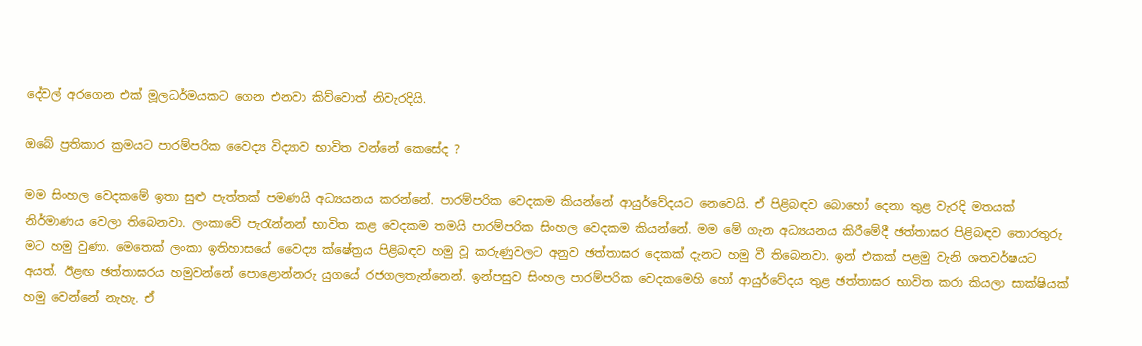දේවල් අරගෙන එක් මූලධර්මයකට ගෙන එනවා කිව්වොත් නිවැරදියි.

ඔබේ ප්‍රතිකාර ක්‍රමයට පාරම්පරික වෛද්‍ය විද්‍යාව භාවිත වන්නේ කෙසේද ?

මම සිංහල වෙදකමේ ඉතා සුළු පැත්තක් පමණයි අධ්‍යයනය කරන්නේ. පාරම්පරික වෙදකම කියන්නේ ආයුර්වේදයට නෙවෙයි. ඒ පිළිබඳව බොහෝ දෙනා තුළ වැරදි මතයක් නිර්මාණය වෙලා තිබෙනවා. ලංකාවේ පැරැන්නන් භාවිත කළ වෙදකම තමයි පාරම්පරික සිංහල වෙදකම කියන්නේ. මම මේ ගැන අධ්‍යයනය කිරීමේදී ඡත්තාඝර පිළිබඳව තොරතුරු මට හමු වුණා. මෙතෙක් ලංකා ඉතිහාසයේ වෛද්‍ය ක්ෂේත්‍රය පිළිබඳව හමු වූ කරුණුවලට අනුව ඡත්තාඝර දෙකක් දැනට හමු වී තිබෙනවා. ඉන් එකක් පළමු වැනි ශතවර්ෂයට අයත්. ඊළඟ ඡත්තාඝරය හමුවන්නේ පොළොන්නරු යුගයේ රජගලතැන්නෙන්. ඉන්පසුව සිංහල පාරම්පරික වෙදකමෙහි හෝ ආයුර්වේදය තුළ ඡත්තාඝර භාවිත කරා කියලා සාක්ෂියක් හමු වෙන්නේ නැහැ. ඒ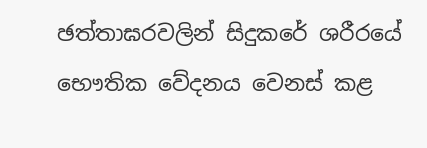ඡත්තාඝරවලින් සිදුකරේ ශරීරයේ භෞතික වේදනය වෙනස් කළ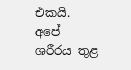එකයි. අපේ ශරීරය තුළ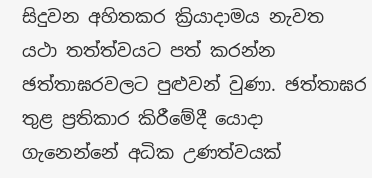සිදුවන අහිතකර ක්‍රියාදාමය නැවත යථා තත්ත්වයට පත් කරන්න ඡත්තාඝරවලට පුළුවන් වුණා. ඡත්තාඝර තුළ ප්‍රතිකාර කිරීමේදී යොදා ගැනෙන්නේ අධික උණත්වයක්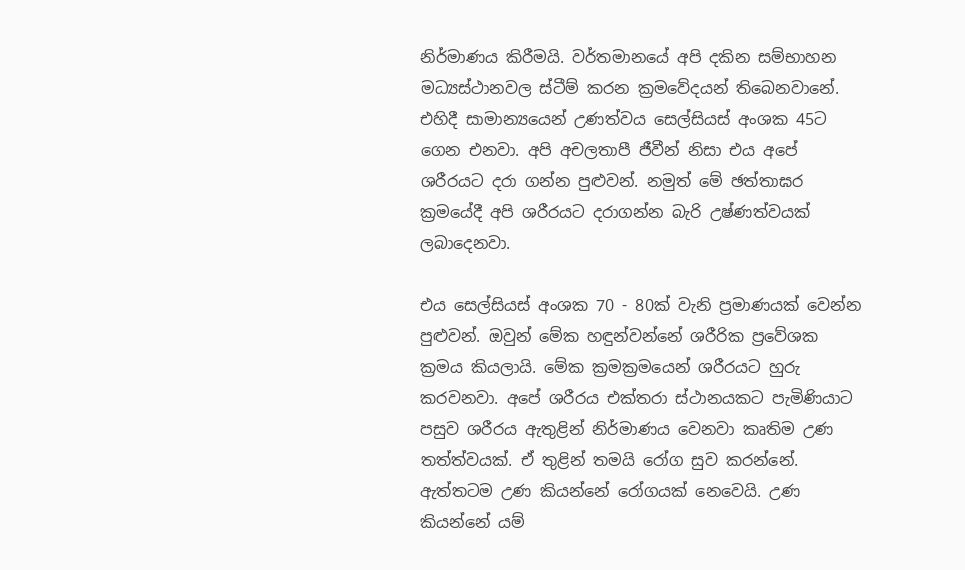නිර්මාණය කිරීමයි. වර්තමානයේ අපි දකින සම්භාහන මධ්‍යස්ථානවල ස්ටීම් කරන ක්‍රමවේදයන් තිබෙනවානේ. එහිදී සාමාන්‍යයෙන් උණත්වය සෙල්සියස් අංශක 45ට ගෙන එනවා. අපි අචලතාපී ජීවීන් නිසා එය අපේ ශරීරයට දරා ගන්න පුළුවන්. නමුත් මේ ඡත්තාඝර ක්‍රමයේදී අපි ශරීරයට දරාගන්න බැරි උෂ්ණත්වයක් ලබාදෙනවා.

එය සෙල්සියස් අංශක 70 - 80ක් වැනි ප්‍රමාණයක් වෙන්න පුළුවන්. ඔවුන් මේක හඳුන්වන්නේ ශරීරික ප්‍රවේශක ක්‍රමය කියලායි. මේක ක්‍රමක්‍රමයෙන් ශරීරයට හුරු කරවනවා. අපේ ශරීරය එක්තරා ස්ථානයකට පැමිණියාට පසුව ශරීරය ඇතුළින් නිර්මාණය වෙනවා කෘතිම උණ තත්ත්වයක්. ඒ තුළින් තමයි රෝග සුව කරන්නේ. ඇත්තටම උණ කියන්නේ රෝගයක් නෙවෙයි. උණ කියන්නේ යම්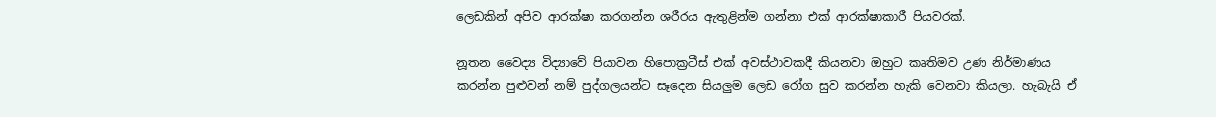ලෙඩකින් අපිව ආරක්ෂා කරගන්න ශරීරය ඇතුළින්ම ගන්නා එක් ආරක්ෂාකාරී පියවරක්.

නූතන වෛද්‍ය විද්‍යාවේ පියාවන හිපොක්‍රටීස් එක් අවස්ථාවකදී කියනවා ඔහුට කෘතිමව උණ නිර්මාණය කරන්න පුළුවන් නම් පුද්ගලයන්ට සෑදෙන සියලුම ලෙඩ රෝග සුව කරන්න හැකි වෙනවා කියලා. හැබැයි ඒ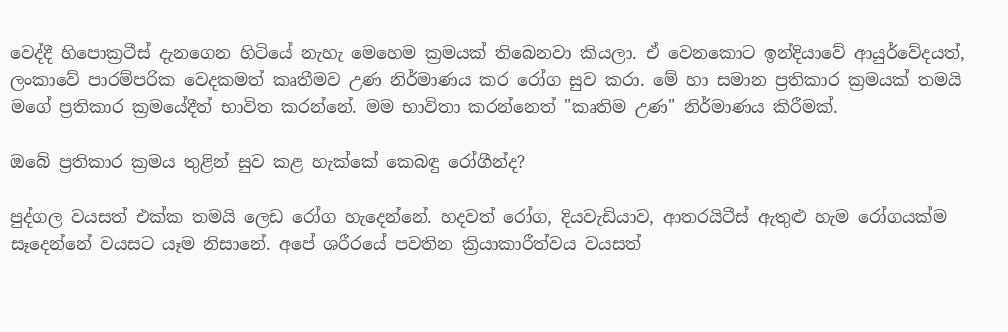වෙද්දී හිපොක්‍රටීස් දැනගෙන හිටියේ නැහැ මෙහෙම ක්‍රමයක් තිබෙනවා කියලා. ඒ වෙනකොට ඉන්දියාවේ ආයුර්වේදයත්, ලංකාවේ පාරම්පරික වෙදකමත් කෘතීමව උණ නිර්මාණය කර රෝග සුව කරා. මේ හා සමාන ප්‍රතිකාර ක්‍රමයක් තමයි මගේ ප්‍රතිකාර ක්‍රමයේදීත් භාවිත කරන්නේ. මම භාවිතා කරන්නෙත් "කෘතිම උණ" නිර්මාණය කිරීමක්.

ඔබේ ප්‍රතිකාර ක්‍රමය තුළින් සුව කළ හැක්කේ කෙබඳු රෝගීන්ද?

පුද්ගල වයසත් එක්ක තමයි ලෙඩ රෝග හැදෙන්නේ. හදවත් රෝග, දියවැඩියාව, ආතරයිටීස් ඇතුළු හැම රෝගයක්ම සෑදෙන්නේ වයසට යෑම නිසානේ. අපේ ශරීරයේ පවතින ක්‍රියාකාරීත්වය වයසත්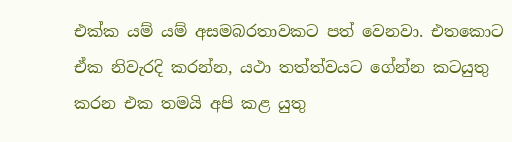එක්ක යම් යම් අසමබරතාවකට පත් වෙනවා. එතකොට ඒක නිවැරදි කරන්න, යථා තත්ත්වයට ගේන්න කටයුතු කරන එක තමයි අපි කළ යුතු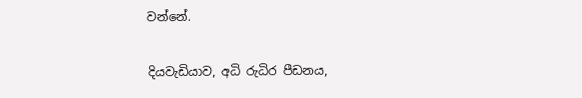වන්නේ.

දියවැඩියාව, අධි රුධිර පීඩනය,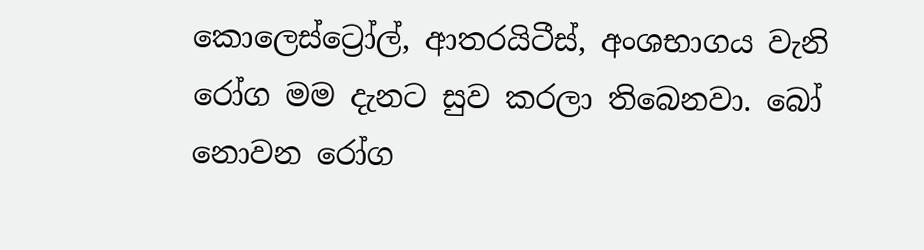කොලෙස්ට්‍රෝල්, ආතරයිටීස්, අංශභාගය වැනි රෝග මම දැනට සුව කරලා තිබෙනවා. බෝ නොවන රෝග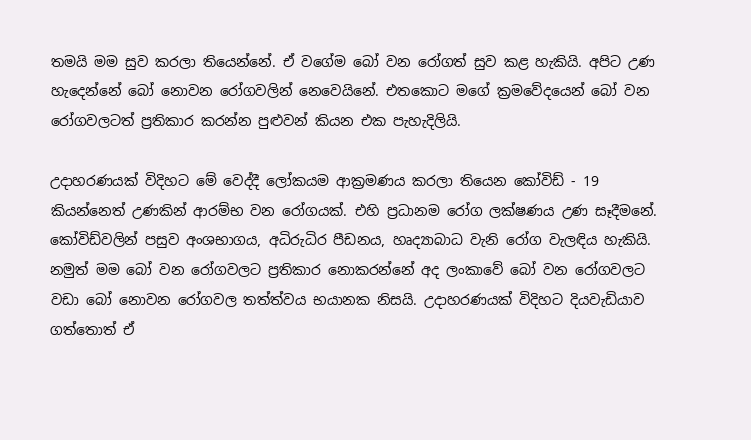තමයි මම සුව කරලා තියෙන්නේ. ඒ වගේම බෝ වන රෝගත් සුව කළ හැකියි. අපිට උණ හැදෙන්නේ බෝ නොවන රෝගවලින් නෙවෙයිනේ. එතකොට මගේ ක්‍රමවේදයෙන් බෝ වන රෝගවලටත් ප්‍රතිකාර කරන්න පුළුවන් කියන එක පැහැදිලියි.

උදාහරණයක් විදිහට මේ වෙද්දී ලෝකයම ආක්‍රමණය කරලා තියෙන කෝවිඩ් - 19 කියන්නෙත් උණකින් ආරම්භ වන රෝගයක්. එහි ප්‍රධානම රෝග ලක්ෂණය උණ සෑදීමනේ. කෝවිඩ්වලින් පසුව අංශභාගය, අධිරුධිර පීඩනය, හෘද්‍යාබාධ වැනි රෝග වැලඳිය හැකියි. නමුත් මම බෝ වන රෝගවලට ප්‍රතිකාර නොකරන්නේ අද ලංකාවේ බෝ වන රෝගවලට වඩා බෝ නොවන රෝගවල තත්ත්වය භයානක නිසයි. උදාහරණයක් විදිහට දියවැඩියාව ගත්තොත් ඒ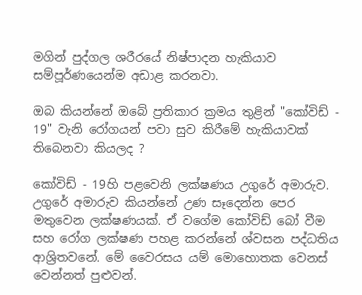මගින් පුද්ගල ශරීරයේ නිෂ්පාදන හැකියාව සම්පූර්ණයෙන්ම අඩාළ කරනවා.

ඔබ කියන්නේ ඔබේ ප්‍රතිකාර ක්‍රමය තුළින් "කෝවිඩ් - 19" වැනි රෝගයන් පවා සුව කිරීමේ හැකියාවක් තිබෙනවා කියලද ?

කෝවිඩ් - 19හි පළවෙනි ලක්ෂණය උගුරේ අමාරුව. උගුරේ අමාරුව කියන්නේ උණ සෑදෙන්න පෙර මතුවෙන ලක්ෂණයක්. ඒ වගේම කෝවිඩ් බෝ වීම සහ රෝග ලක්ෂණ පහළ කරන්නේ ශ්වසන පද්ධතිය ආශ්‍රිතවනේ. මේ වෛරසය යම් මොහොතක වෙනස් වෙන්නත් පුළුවන්.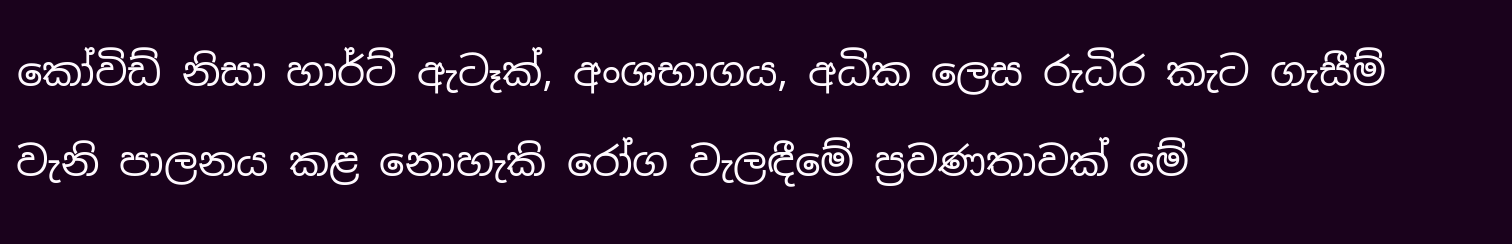කෝවිඩ් නිසා හාර්ට් ඇටෑක්, අංශභාගය, අධික ලෙස රුධිර කැට ගැසීම් වැනි පාලනය කළ නොහැකි රෝග වැලඳීමේ ප්‍රවණතාවක් මේ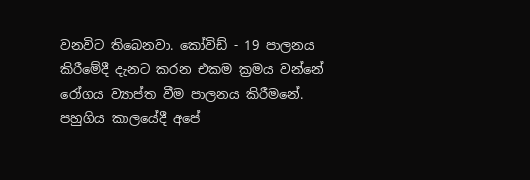වනවිට තිබෙනවා. කෝවිඩ් - 19 පාලනය කිරීමේදී දැනට කරන එකම ක්‍රමය වන්නේ රෝගය ව්‍යාප්ත වීම පාලනය කිරීමනේ. පහුගිය කාලයේදී අපේ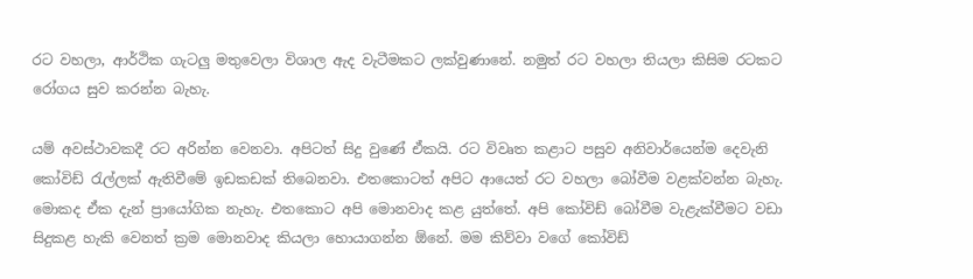රට වහලා, ආර්ථික ගැටලු මතුවෙලා විශාල ඇද වැටීමකට ලක්වුණානේ. නමුත් රට වහලා තියලා කිසිම රටකට රෝගය සුව කරන්න බැහැ.

යම් අවස්ථාවකදී රට අරින්න වෙනවා. අපිටත් සිදු වුණේ ඒකයි. රට විවෘත කළාට පසුව අනිවාර්යෙන්ම දෙවැනි කෝවිඩ් රැල්ලක් ඇතිවීමේ ඉඩකඩක් තිබෙනවා. එතකොටත් අපිට ආයෙත් රට වහලා බෝවීම වළක්වන්න බැහැ. මොකද ඒක දැන් ප්‍රායෝගික නැහැ. එතකොට අපි මොනවාද කළ යුත්තේ. අපි කෝවිඩ් බෝවීම වැළැක්වීමට වඩා සිදුකළ හැකි වෙනත් ක්‍රම මොනවාද කියලා හොයාගන්න ඕනේ. මම කිව්වා වගේ කෝවිඩ්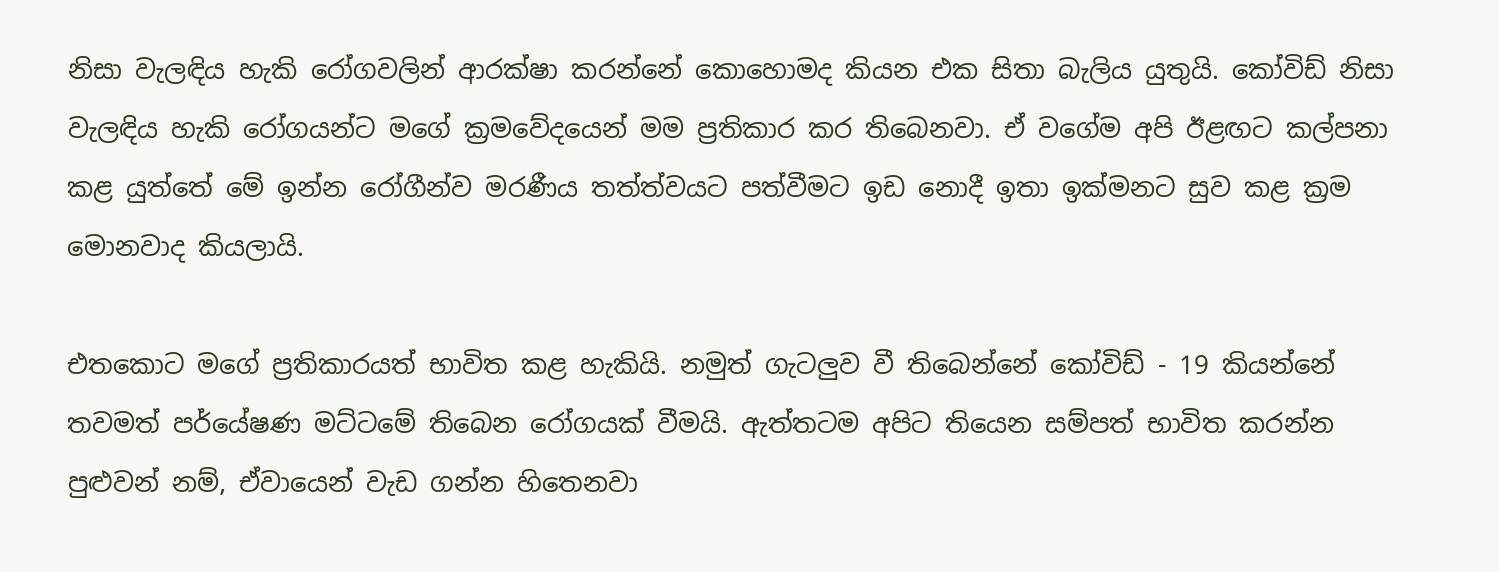නිසා වැලඳිය හැකි රෝගවලින් ආරක්ෂා කරන්නේ කොහොමද කියන එක සිතා බැලිය යුතුයි. කෝවිඩ් නිසා වැලඳිය හැකි රෝගයන්ට මගේ ක්‍රමවේදයෙන් මම ප්‍රතිකාර කර තිබෙනවා. ඒ වගේම අපි ඊළඟට කල්පනා කළ යුත්තේ මේ ඉන්න රෝගීන්ව මරණීය තත්ත්වයට පත්වීමට ඉඩ නොදී ඉතා ඉක්මනට සුව කළ ක්‍රම මොනවාද කියලායි.

එතකොට මගේ ප්‍රතිකාරයත් භාවිත කළ හැකියි. නමුත් ගැටලුව වී තිබෙන්නේ කෝවිඩ් - 19 කියන්නේ තවමත් පර්යේෂණ මට්ටමේ තිබෙන රෝගයක් වීමයි. ඇත්තටම අපිට තියෙන සම්පත් භාවිත කරන්න පුළුවන් නම්, ඒවායෙන් වැඩ ගන්න හිතෙනවා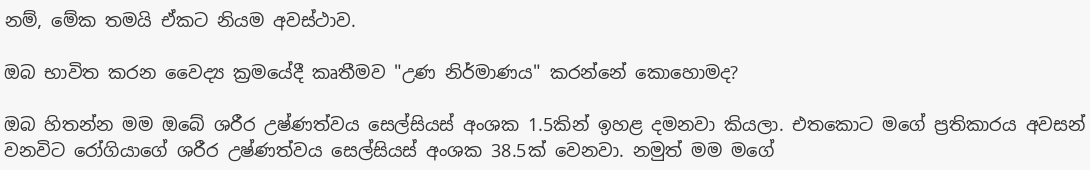නම්, මේක තමයි ඒකට නියම අවස්ථාව.

ඔබ භාවිත කරන වෛද්‍ය ක්‍රමයේදී කෘතීමව "උණ නිර්මාණය" කරන්නේ කොහොමද?

ඔබ හිතන්න මම ඔබේ ශරීර උෂ්ණත්වය සෙල්සියස් අංශක 1.5කින් ඉහළ දමනවා කියලා. එතකොට මගේ ප්‍රතිකාරය අවසන් වනවිට රෝගියාගේ ශරීර උෂ්ණත්වය සෙල්සියස් අංශක 38.5ක් වෙනවා. නමුත් මම මගේ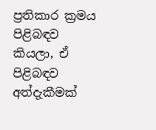ප්‍රතිකාර ක්‍රමය පිළිබඳව කියලා, ඒ පිළිබඳව අත්දැකීමක්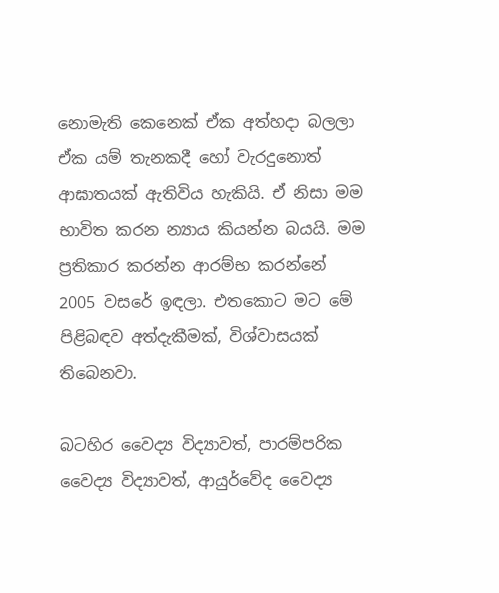නොමැති කෙනෙක් ඒක අත්හදා බලලා ඒක යම් තැනකදී හෝ වැරදුනොත් ආඝාතයක් ඇතිවිය හැකියි. ඒ නිසා මම භාවිත කරන න්‍යාය කියන්න බයයි. මම ප්‍රතිකාර කරන්න ආරම්භ කරන්නේ 2005 වසරේ ඉඳලා. එතකොට මට මේ පිළිබඳව අත්දැකීමක්, විශ්වාසයක් තිබෙනවා.

බටහිර වෛද්‍ය විද්‍යාවත්, පාරම්පරික වෛද්‍ය විද්‍යාවත්, ආයුර්වේද වෛද්‍ය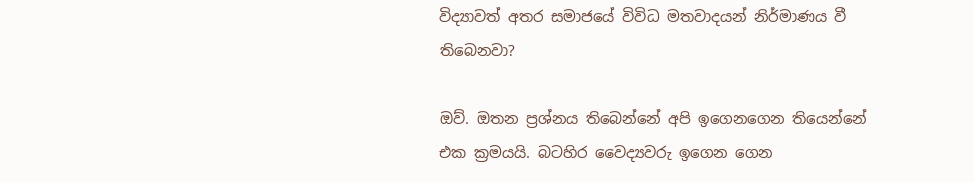විද්‍යාවත් අතර සමාජයේ විවිධ මතවාදයන් නිර්මාණය වී තිබෙනවා?

ඔව්. ඔතන ප්‍රශ්නය තිබෙන්නේ අපි ඉගෙනගෙන තියෙන්නේ එක ක්‍රමයයි. බටහිර වෛද්‍යවරු ඉගෙන ගෙන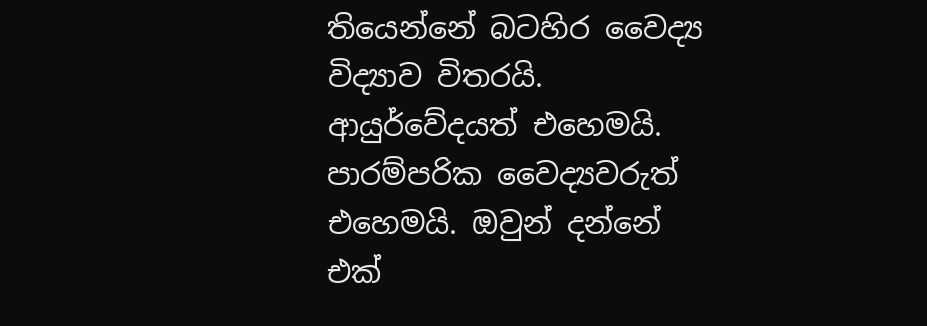තියෙන්නේ බටහිර වෛද්‍ය විද්‍යාව විතරයි. ආයුර්වේදයත් එහෙමයි. පාරම්පරික වෛද්‍යවරුත් එහෙමයි. ඔවුන් දන්නේ එක්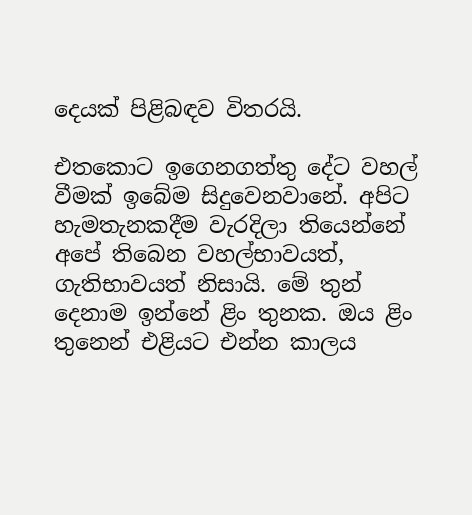දෙයක් පිළිබඳව විතරයි.

එතකොට ඉගෙනගත්තු දේට වහල් වීමක් ඉබේම සිදුවෙනවානේ. අපිට හැමතැනකදීම වැරදිලා තියෙන්නේ අපේ තිබෙන වහල්භාවයත්, ගැතිභාවයත් නිසායි. මේ තුන් දෙනාම ඉන්නේ ළිං තුනක. ඔය ළිං තුනෙන් එළියට එන්න කාලය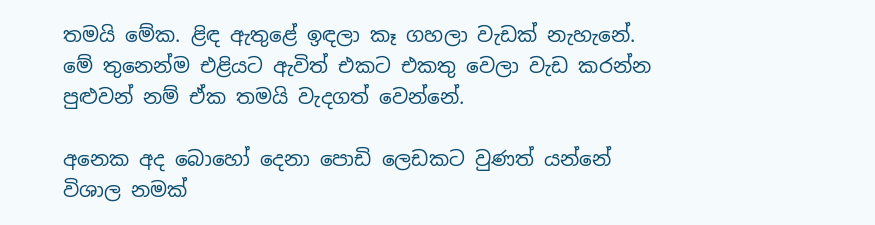තමයි මේක. ළිඳ ඇතුළේ ඉඳලා කෑ ගහලා වැඩක් නැහැනේ. මේ තුනෙන්ම එළියට ඇවිත් එකට එකතු වෙලා වැඩ කරන්න පුළුවන් නම් ඒක තමයි වැදගත් වෙන්නේ.

අනෙක අද බොහෝ දෙනා පොඩි ලෙඩකට වුණත් යන්නේ විශාල නමක්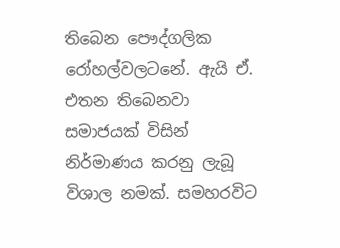තිබෙන පෞද්ගලික රෝහල්වලටනේ. ඇයි ඒ. එතන තිබෙනවා සමාජයක් විසින් නිර්මාණය කරනු ලැබූ විශාල නමක්. සමහරවිට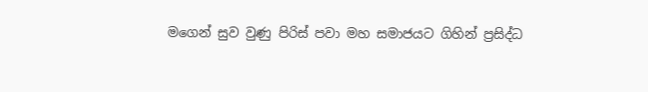මගෙන් සුව වුණු පිරිස් පවා මහ සමාජයට ගිහින් ප්‍රසිද්ධ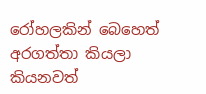රෝහලකින් බෙහෙත් අරගත්තා කියලා කියනවත්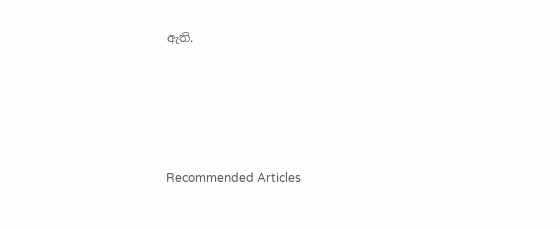ඇති.





Recommended Articles